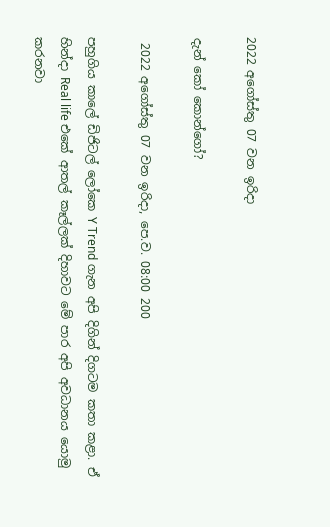2022 අගෝස්තු 07 වන ඉරිදා

දැන් කෝ කොන්ගෝ?

 2022 අගෝස්තු 07 වන ඉරිදා, පෙ.ව. 08:00 200

පහුගිය කාලේ ඩිජිටල් ලෝකෙ Y Trend ගැන අපි දිගින් දිගටම කතා කළා. ඒ හින්දා Real life එකේ ආතල් කෑල්ලක් දිහාවට මේ පාර අපි අවධානය යොමු කරනවා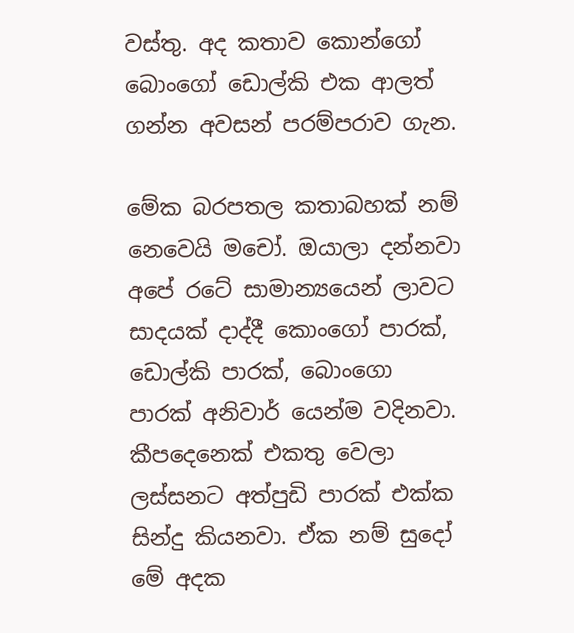වස්තු. අද කතාව කොන්ගෝ බොංගෝ ඩොල්කි එක ආලත් ගන්න අවසන් පරම්පරාව ගැන.

මේක බරපතල කතාබහක් නම් නෙවෙයි මචෝ. ඔයාලා දන්නවා අපේ රටේ සාමාන්‍යයෙන් ලාවට සාදයක් දාද්දී කොංගෝ පාරක්, ඩොල්කි පාරක්, බොංගො පාරක් අනිවාර් යෙන්ම වදිනවා. කීපදෙනෙක් එකතු වෙලා ලස්සනට අත්පුඩි පාරක් එක්ක සින්දු කියනවා. ඒක නම් සුදෝ මේ අදක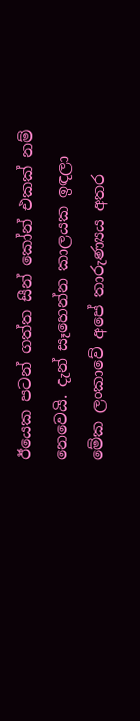ඊයෙක පටන් ගත්ත සීන් කෝන් එකක් නම් නෙවෙයි. දැන් සෑහෙන්න කාලයක ඉඳලා මේක ලංකාවේ අපේ තාරුණ්‍යය අතර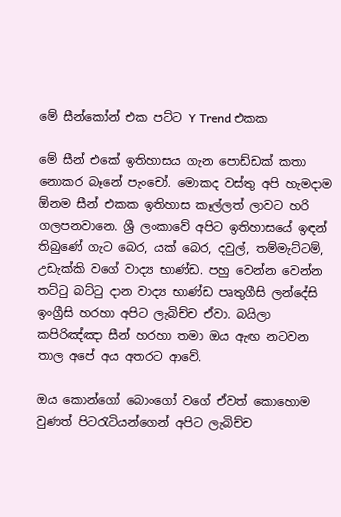මේ සීන්කෝන් එක පට්ට Y Trend එකක

මේ සීන් එකේ ඉතිහාසය ගැන පොඩ්ඩක් කතා නොකර බෑනේ පැංචෝ. මොකද වස්තු අපි හැමදාම ඕනම සීන් එකක ඉතිහාස කෑල්ලත් ලාවට හරි ගලපනවානෙ. ශ්‍රී ලංකාවේ අපිට ඉතිහාසයේ ඉඳන් තිබුණේ ගැට බෙර, යක් බෙර, දවුල්, තම්මැට්ටම්, උඩැක්කි වගේ වාද්‍ය භාණ්ඩ. පහු වෙන්න වෙන්න තට්ටු බට්ටු දාන වාද්‍ය භාණ්ඩ පෘතුගීසි ලන්දේසි ඉංග්‍රීසි හරහා අපිට ලැබිච්ච ඒවා. බයිලා කපිරිඤ්ඤා සීන් හරහා තමා ඔය ඇඟ නටවන තාල අපේ අය අතරට ආවේ.

ඔය කොන්ගෝ බොංගෝ වගේ ඒවත් කොහොම වුණත් පිටරැටියන්ගෙන් අපිට ලැබිච්ච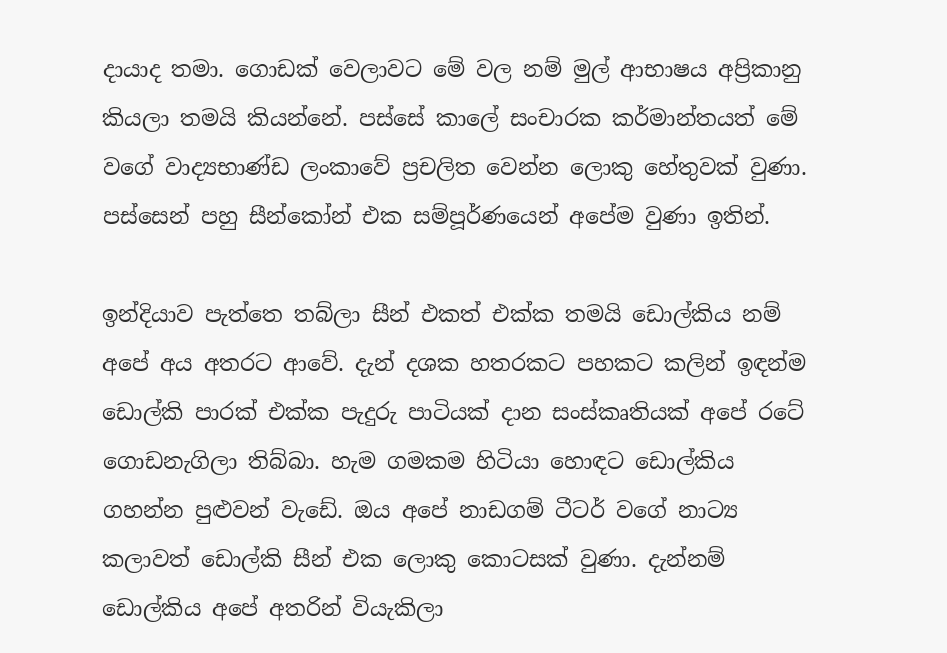දායාද තමා. ගොඩක් වෙලාවට මේ වල නම් මුල් ආභාෂය අප්‍රිකානු කියලා තමයි කියන්නේ. පස්සේ කාලේ සංචාරක කර්මාන්තයත් මේ වගේ වාද්‍යභාණ්ඩ ලංකාවේ ප්‍රචලිත වෙන්න ලොකු හේතුවක් වුණා. පස්සෙන් පහු සීන්කෝන් එක සම්පූර්ණයෙන් අපේම වුණා ඉතින්.

ඉන්දියාව පැත්තෙ තබ්ලා සීන් එකත් එක්ක තමයි ඩොල්කිය නම් අපේ අය අතරට ආවේ. දැන් දශක හතරකට පහකට කලින් ඉඳන්ම ඩොල්කි පාරක් එක්ක පැදුරු පාටියක් දාන සංස්කෘතියක් අපේ රටේ ගොඩනැගිලා තිබ්බා. හැම ගමකම හිටියා හොඳට ඩොල්කිය ගහන්න පුළුවන් වැඩේ. ඔය අපේ නාඩගම් ටීටර් වගේ නාට්‍ය කලාවත් ඩොල්කි සීන් එක ලොකු කොටසක් වුණා. දැන්නම් ඩොල්කිය අපේ අතරින් වියැකිලා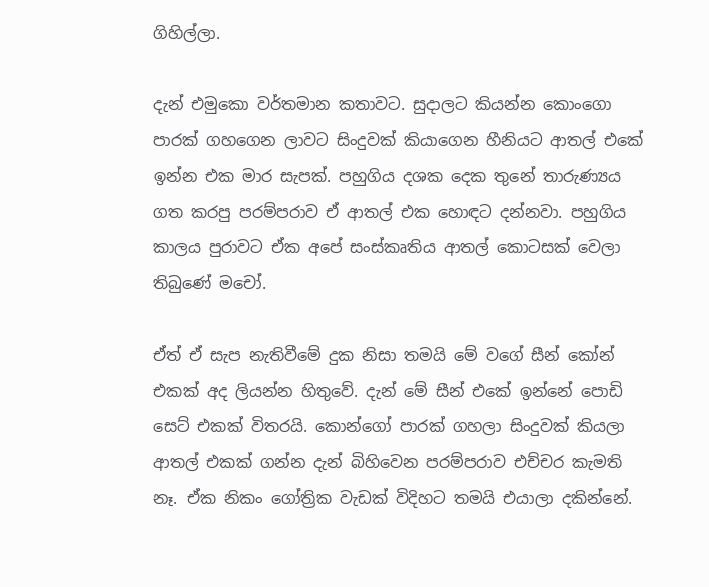ගිහිල්ලා.

දැන් එමුකො වර්තමාන කතාවට. සුදාලට කියන්න කොංගො පාරක් ගහගෙන ලාවට සිංදුවක් කියාගෙන හීනියට ආතල් එකේ ඉන්න එක මාර සැපක්. පහුගිය දශක දෙක තුනේ තාරුණ්‍යය ගත කරපු පරම්පරාව ඒ ආතල් එක හොඳට දන්නවා. පහුගිය කාලය පුරාවට ඒක අපේ සංස්කෘතිය ආතල් කොටසක් වෙලා තිබුණේ මචෝ.

ඒත් ඒ සැප නැතිවීමේ දුක නිසා තමයි මේ වගේ සීන් කෝන් එකක් අද ලියන්න හිතුවේ. දැන් මේ සීන් එකේ ඉන්නේ පොඩි සෙට් එකක් විතරයි. කොන්ගෝ පාරක් ගහලා සිංදුවක් කියලා ආතල් එකක් ගන්න දැන් බිහිවෙන පරම්පරාව එච්චර කැමති නෑ. ඒක නිකං ගෝත්‍රික වැඩක් විදිහට තමයි එයාලා දකින්නේ.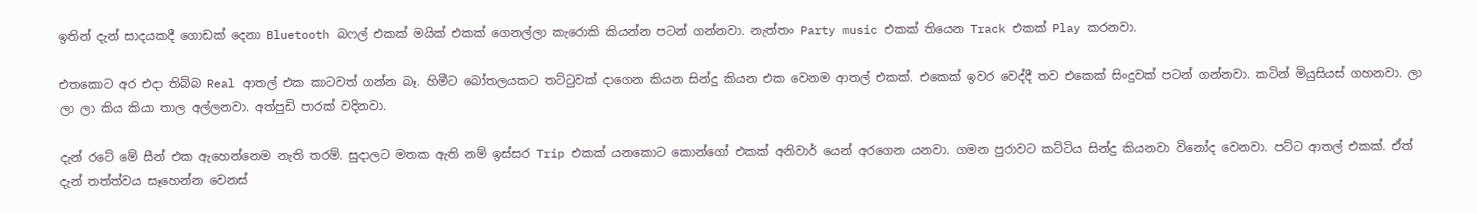ඉතින් දැන් සාදයකදී ගොඩක් දෙනා Bluetooth බෆල් එකක් මයික් එකක් ගෙනල්ලා කැරොකි කියන්න පටන් ගන්නවා. නැත්තං Party music එකක් තියෙන Track එකක් Play කරනවා.

එතකොට අර එදා තිබ්බ Real ආතල් එක කාටවත් ගන්න බෑ. හිමීට බෝතලයකට තට්ටුවක් දාගෙන කියන සින්දු කියන එක වෙනම ආතල් එකක්. එකෙක් ඉවර වෙද්දී තව එකෙක් සිංදුවක් පටන් ගන්නවා. කටින් මියුසියස් ගහනවා. ලා ලා ලා කිය කියා තාල අල්ලනවා. අත්පුඩි පාරක් වදිනවා.

දැන් රටේ මේ සීන් එක ඇහෙන්නෙම නැති තරම්. සුදාලට මතක ඇති නම් ඉස්සර Trip එකක් යනකොට කොන්ගෝ එකක් අනිවාර් යෙන් අරගෙන යනවා. ගමන පුරාවට කට්ටිය සින්දු කියනවා විනෝද වෙනවා. පට්ට ආතල් එකක්. ඒත් දැන් තත්ත්වය සෑහෙන්න වෙනස්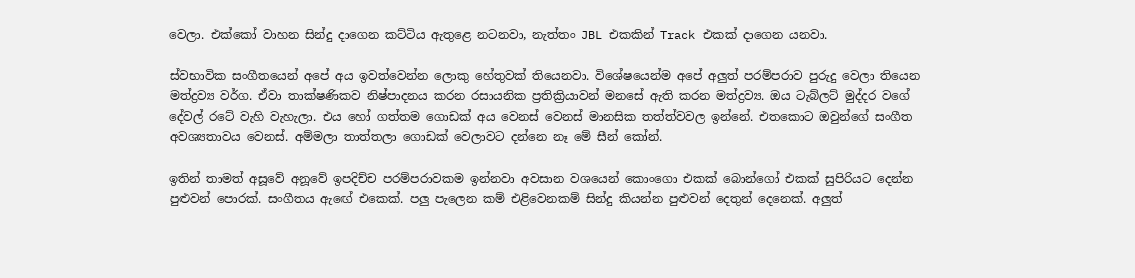වෙලා. එක්කෝ වාහන සින්දු දාගෙන කට්ටිය ඇතුළෙ නටනවා, නැත්තං JBL එකකින් Track එකක් දාගෙන යනවා.

ස්වභාවික සංගීතයෙන් අපේ අය ඉවත්වෙන්න ලොකු හේතුවක් තියෙනවා. විශේෂයෙන්ම අපේ අලුත් පරම්පරාව පුරුදු වෙලා තියෙන මත්ද්‍රව්‍ය වර්ග. ඒවා තාක්ෂණිකව නිෂ්පාදනය කරන රසායනික ප්‍රතික්‍රියාවන් මනසේ ඇති කරන මත්ද්‍රව්‍ය. ඔය ටැබ්ලට් මුද්දර වගේ දේවල් රටේ වැහි වැහැලා. එය හෝ ගත්තම ගොඩක් අය වෙනස් වෙනස් මානසික තත්ත්වවල ඉන්නේ. එතකොට ඔවුන්ගේ සංගීත අවශ්‍යතාවය වෙනස්. අම්මලා තාත්තලා ගොඩක් වෙලාවට දන්නෙ නෑ මේ සීන් කෝන්.

ඉතින් තාමත් අසූවේ අනූවේ ඉපදිච්ච පරම්පරාවකම ඉන්නවා අවසාන වශයෙන් කොංගො එකක් බොන්ගෝ එකක් සුපිරියට දෙන්න පුළුවන් පොරක්. සංගීතය ඇඟේ එකෙක්. පලු පැලෙන කම් එළිවෙනකම් සින්දු කියන්න පුළුවන් දෙතුන් දෙනෙක්. අලුත්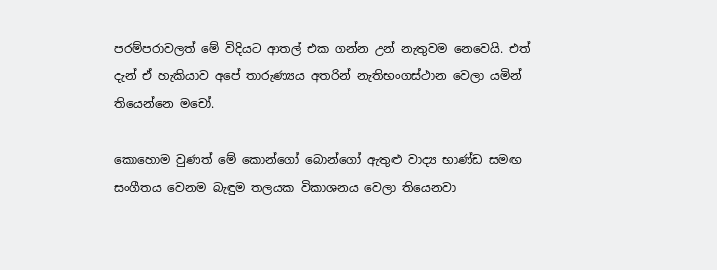පරම්පරාවලත් මේ විදියට ආතල් එක ගන්න උන් නැතුවම නෙවෙයි. එත් දැන් ඒ හැකියාව අපේ තාරුණ්‍යය අතරින් නැතිභංගස්ථාන වෙලා යමින් තියෙන්නෙ මචෝ.

කොහොම වුණත් මේ කොන්ගෝ බොන්ගෝ ඇතුළු වාද්‍ය භාණ්ඩ සමඟ සංගීතය වෙනම බැඳුම තලයක විකාශනය වෙලා තියෙනවා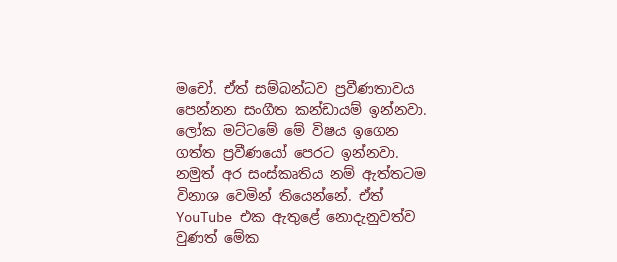මචෝ. ඒත් සම්බන්ධව ප්‍රවීණතාවය පෙන්නන සංගීත කන්ඩායම් ඉන්නවා. ලෝක මට්ටමේ මේ විෂය ඉගෙන ගත්ත ප්‍රවීණයෝ පෙරට ඉන්නවා. නමුත් අර සංස්කෘතිය නම් ඇත්තටම විනාශ වෙමින් තියෙන්නේ. ඒත් YouTube එක ඇතුළේ නොදැනුවත්ව වුණත් මේක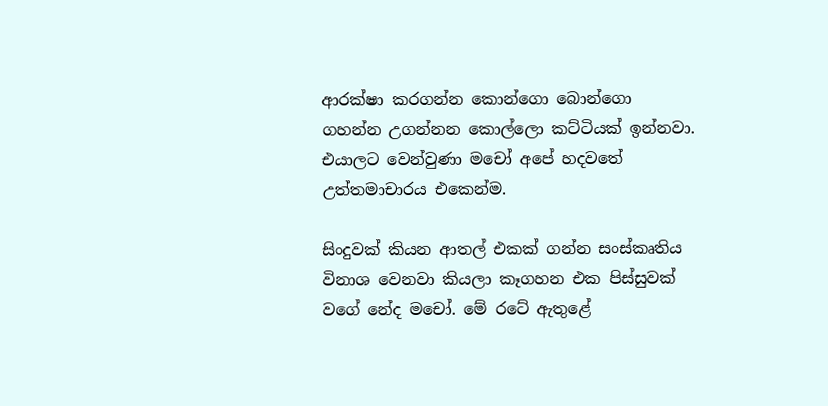ආරක්ෂා කරගන්න කොන්ගො බොන්ගො ගහන්න උගන්නන කොල්ලො කට්ටියක් ඉන්නවා. එයාලට වෙන්වුණා මචෝ අපේ හදවතේ උත්තමාචාරය එකෙන්ම.

සිංදුවක් කියන ආතල් එකක් ගන්න සංස්කෘතිය විනාශ වෙනවා කියලා කෑගහන එක පිස්සුවක් වගේ නේද මචෝ. මේ රටේ ඇතුළේ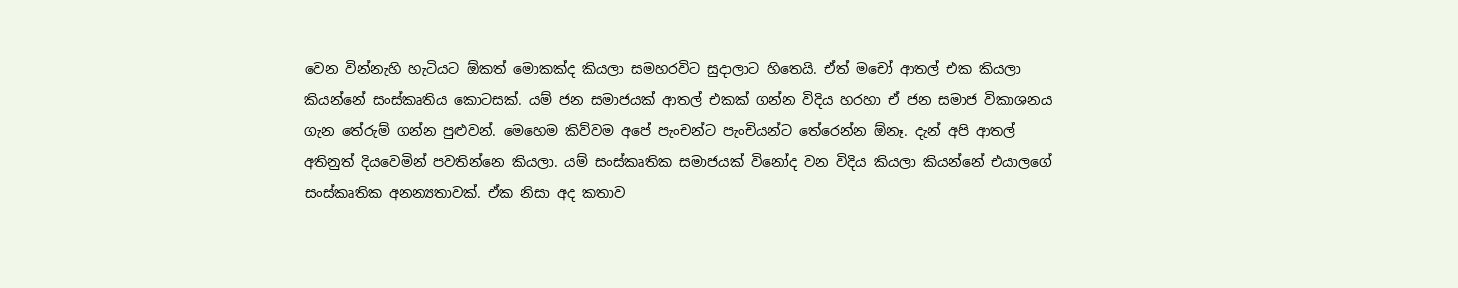වෙන වින්නැහි හැටියට ඕකත් මොකක්ද කියලා සමහරවිට සුදාලාට හිතෙයි. ඒත් මචෝ ආතල් එක කියලා කියන්නේ සංස්කෘතිය කොටසක්. යම් ජන සමාජයක් ආතල් එකක් ගන්න විදිය හරහා ඒ ජන සමාජ විකාශනය ගැන තේරුම් ගන්න පුළුවන්. මෙහෙම කිව්වම අපේ පැංචන්ට පැංචියන්ට තේරෙන්න ඕනෑ. දැන් අපි ආතල් අතිනුත් දියවෙමින් පවතින්නෙ කියලා. යම් සංස්කෘතික සමාජයක් විනෝද වන විදිය කියලා කියන්නේ එයාලගේ සංස්කෘතික අනන්‍යතාවක්. ඒක නිසා අද කතාව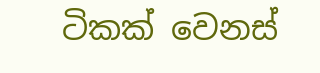ටිකක් වෙනස්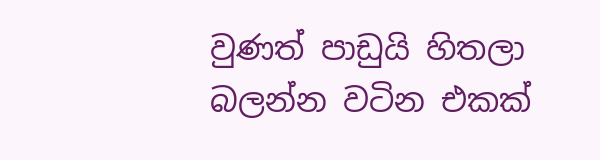වුණත් පාඩුයි හිතලා බලන්න වටින එකක්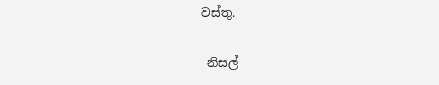වස්තු.

 නිසල්